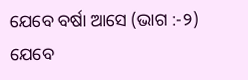ଯେବେ ବର୍ଷା ଆସେ (ଭାଗ :-୨)
ଯେବେ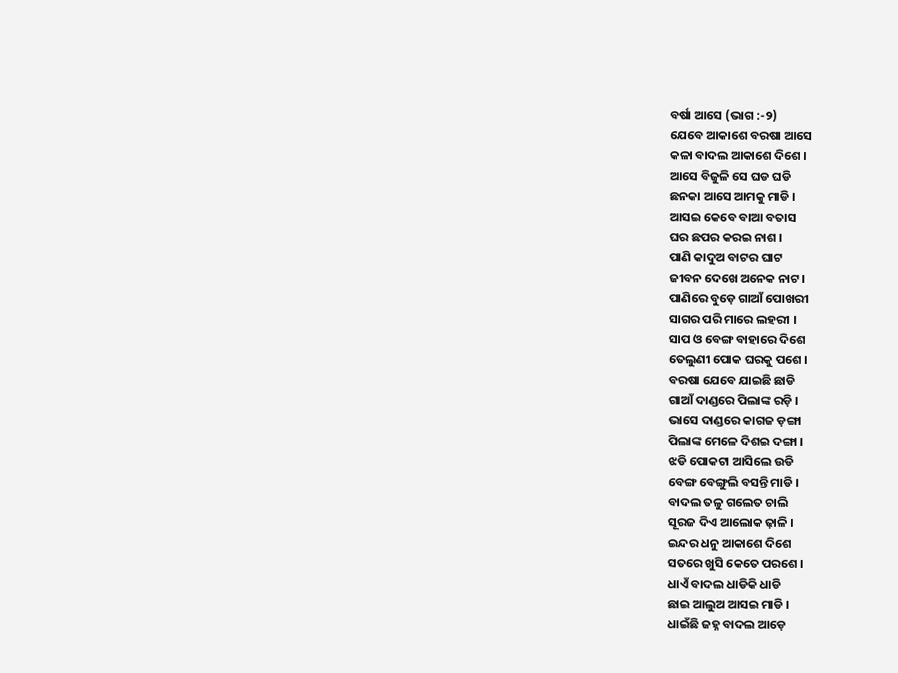ବର୍ଷା ଆସେ (ଭାଗ :-୨)
ଯେବେ ଆକାଶେ ବରଷା ଆସେ
କଳା ବାଦଲ ଆକାଶେ ଦିଶେ ।
ଆସେ ବିଜୁଳି ସେ ଘଡ ଘଡି
ଛନକା ଆସେ ଆମକୁ ମାଡି ।
ଆସଇ କେବେ ବାଆ ବତାସ
ଘର ଛପର କରଇ ନାଶ ।
ପାଣି କାଦୁଅ ବାଟର ଘାଟ
ଜୀବନ ଦେଖେ ଅନେକ ନାଟ ।
ପାଣିରେ ବୁଡ଼େ ଗାଆଁ ପୋଖରୀ
ସାଗର ପରି ମାରେ ଲହରୀ ।
ସାପ ଓ ବେଙ୍ଗ ବାହାରେ ଦିଶେ
ତେଲୁଣୀ ପୋକ ଘରକୁ ପଶେ ।
ବରଷା ଯେବେ ଯାଇଛି ଛାଡି
ଗାଆଁ ଦାଣ୍ଡରେ ପିଲାଙ୍କ ରଡ଼ି ।
ଭାସେ ଦାଣ୍ଡରେ କାଗଜ ଡ଼ଙ୍ଗା
ପିଲାଙ୍କ ମେଳେ ଦିଶଇ ଦଙ୍ଗା ।
ଝଡି ପୋକଟା ଆସିଲେ ଉଡି
ବେଙ୍ଗ ବେଙ୍ଗୁଲି ବସନ୍ତି ମାଡି ।
ବାଦଲ ତଳୁ ଗଲେତ ଚାଲି
ସୂରଜ ଦିଏ ଆଲୋକ ଢ଼ାଳି ।
ଇନ୍ଦର ଧନୁ ଆକାଶେ ଦିଶେ
ସତରେ ଖୁସି କେତେ ପରଶେ ।
ଧାଏଁ ବାଦଲ ଧାଡିକି ଧାଡି
ଛାଇ ଆଲୁଅ ଆସଇ ମାଡି ।
ଧାଇଁଛି ଜହ୍ନ ବାଦଲ ଆଡ଼େ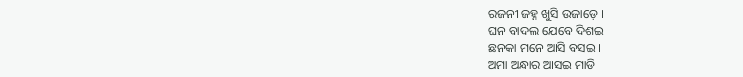ରଜନୀ ଜହ୍ନ ଖୁସି ଉଜାଡ଼େ ।
ଘନ ବାଦଲ ଯେବେ ଦିଶଇ
ଛନକା ମନେ ଆସି ବସଇ ।
ଅମା ଅନ୍ଧାର ଆସଇ ମାଡି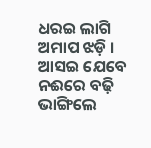ଧରଇ ଲାଗି ଅମାପ ଝଡ଼ି ।
ଆସଇ ଯେବେ ନଈରେ ବଢ଼ି
ଭାଙ୍ଗିଲେ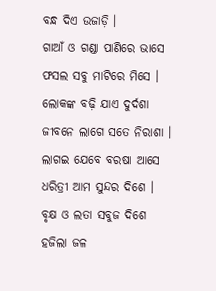ବନ୍ଧ ଦିଏ ଉଜାଡ଼ି ।
ଗାଆଁ ଓ ଗଣ୍ଡା ପାଣିରେ ଭାସେ
ଫସଲ ସବୁ ମାଟିରେ ମିସେ ।
ଲୋକଙ୍କ ବଢ଼ି ଯାଏ ଦୁର୍ଦଶା
ଜୀବନେ ଲାଗେ ସତେ ନିରାଶା ।
ଲାଗଇ ଯେବେ ବରଷା ଆସେ
ଧରିତ୍ରୀ ଆମ ସୁନ୍ଦର ଦିଶେ ।
ବୃକ୍ଷ ଓ ଲତା ସବୁଜ ଦିଶେ
ହଜିଲା ଜଳ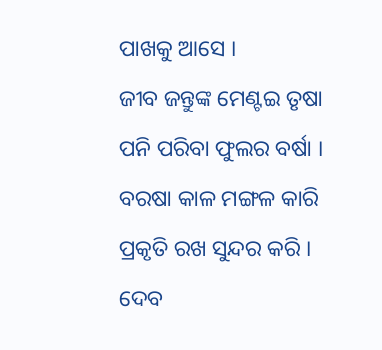ପାଖକୁ ଆସେ ।
ଜୀବ ଜନ୍ତୁଙ୍କ ମେଣ୍ଟଇ ତୃଷା
ପନି ପରିବା ଫୁଲର ବର୍ଷା ।
ବରଷା କାଳ ମଙ୍ଗଳ କାରି
ପ୍ରକୃତି ରଖ ସୁନ୍ଦର କରି ।
ଦେବ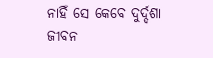ନାହିଁ ସେ କେବେ ଦୁର୍ଦ୍ଦଶା
ଜୀବନ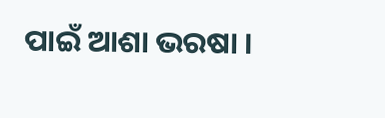ପାଇଁ ଆଶା ଭରଷା ।